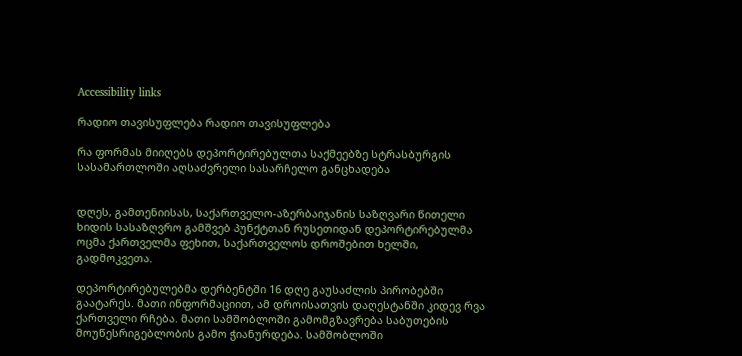Accessibility links

რადიო თავისუფლება რადიო თავისუფლება

რა ფორმას მიიღებს დეპორტირებულთა საქმეებზე სტრასბურგის სასამართლოში აღსაძვრელი სასარჩელო განცხადება


დღეს, გამთენიისას, საქართველო-აზერბაიჯანის საზღვარი წითელი ხიდის სასაზღვრო გამშვებ პუნქტთან რუსეთიდან დეპორტირებულმა ოცმა ქართველმა ფეხით, საქართველოს დროშებით ხელში, გადმოკვეთა.

დეპორტირებულებმა დერბენტში 16 დღე გაუსაძლის პირობებში გაატარეს. მათი ინფორმაციით, ამ დროისათვის დაღესტანში კიდევ რვა ქართველი რჩება. მათი სამშობლოში გამომგზავრება საბუთების მოუწესრიგებლობის გამო ჭიანურდება. სამშობლოში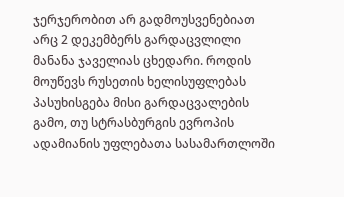ჯერჯერობით არ გადმოუსვენებიათ არც 2 დეკემბერს გარდაცვლილი მანანა ჯაველიას ცხედარი. როდის მოუწევს რუსეთის ხელისუფლებას პასუხისგება მისი გარდაცვალების გამო, თუ სტრასბურგის ევროპის ადამიანის უფლებათა სასამართლოში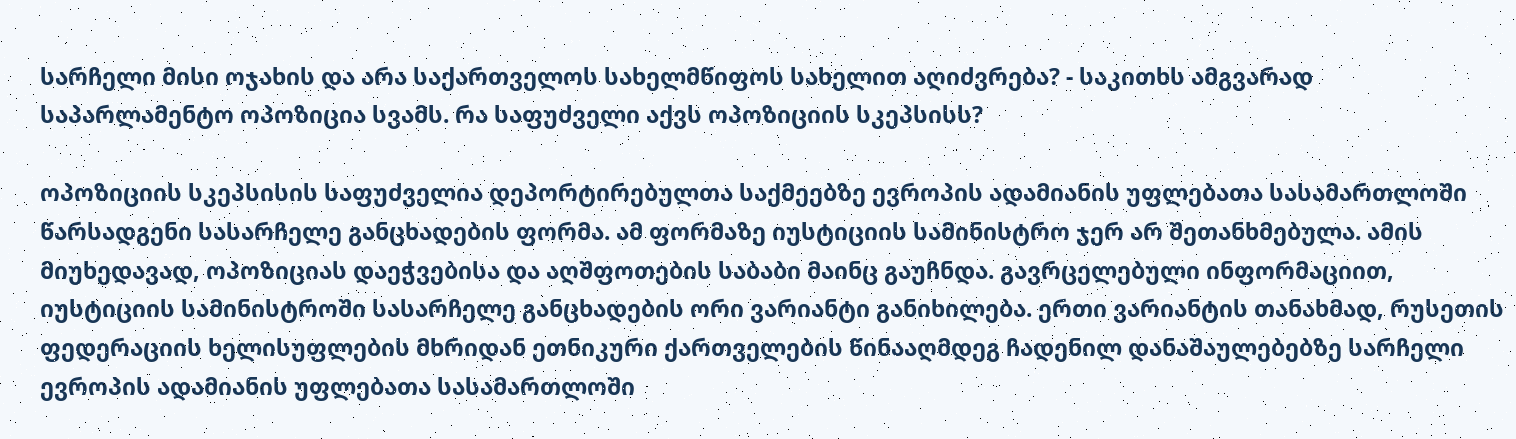სარჩელი მისი ოჯახის და არა საქართველოს სახელმწიფოს სახელით აღიძვრება? - საკითხს ამგვარად საპარლამენტო ოპოზიცია სვამს. რა საფუძველი აქვს ოპოზიციის სკეპსისს?

ოპოზიციის სკეპსისის საფუძველია დეპორტირებულთა საქმეებზე ევროპის ადამიანის უფლებათა სასამართლოში წარსადგენი სასარჩელე განცხადების ფორმა. ამ ფორმაზე იუსტიციის სამინისტრო ჯერ არ შეთანხმებულა. ამის მიუხედავად, ოპოზიციას დაეჭვებისა და აღშფოთების საბაბი მაინც გაუჩნდა. გავრცელებული ინფორმაციით, იუსტიციის სამინისტროში სასარჩელე განცხადების ორი ვარიანტი განიხილება. ერთი ვარიანტის თანახმად, რუსეთის ფედერაციის ხელისუფლების მხრიდან ეთნიკური ქართველების წინააღმდეგ ჩადენილ დანაშაულებებზე სარჩელი ევროპის ადამიანის უფლებათა სასამართლოში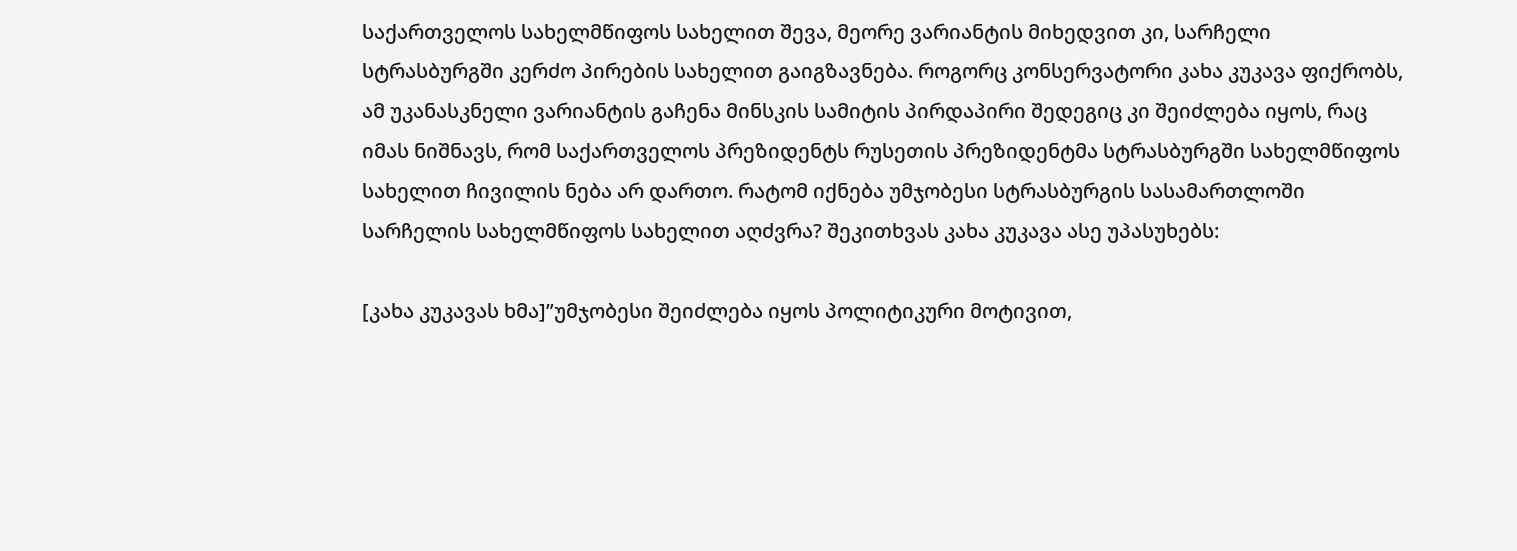საქართველოს სახელმწიფოს სახელით შევა, მეორე ვარიანტის მიხედვით კი, სარჩელი სტრასბურგში კერძო პირების სახელით გაიგზავნება. როგორც კონსერვატორი კახა კუკავა ფიქრობს, ამ უკანასკნელი ვარიანტის გაჩენა მინსკის სამიტის პირდაპირი შედეგიც კი შეიძლება იყოს, რაც იმას ნიშნავს, რომ საქართველოს პრეზიდენტს რუსეთის პრეზიდენტმა სტრასბურგში სახელმწიფოს სახელით ჩივილის ნება არ დართო. რატომ იქნება უმჯობესი სტრასბურგის სასამართლოში სარჩელის სახელმწიფოს სახელით აღძვრა? შეკითხვას კახა კუკავა ასე უპასუხებს:

[კახა კუკავას ხმა]”უმჯობესი შეიძლება იყოს პოლიტიკური მოტივით,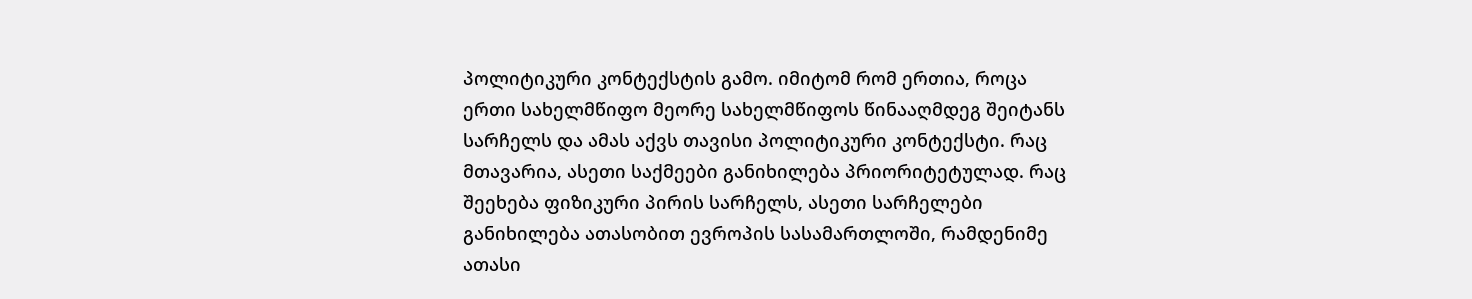პოლიტიკური კონტექსტის გამო. იმიტომ რომ ერთია, როცა ერთი სახელმწიფო მეორე სახელმწიფოს წინააღმდეგ შეიტანს სარჩელს და ამას აქვს თავისი პოლიტიკური კონტექსტი. რაც მთავარია, ასეთი საქმეები განიხილება პრიორიტეტულად. რაც შეეხება ფიზიკური პირის სარჩელს, ასეთი სარჩელები განიხილება ათასობით ევროპის სასამართლოში, რამდენიმე ათასი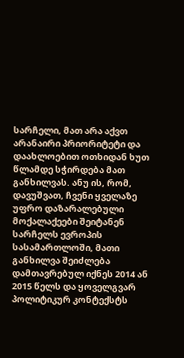სარჩელი, მათ არა აქვთ არანაირი პრიორიტეტი და დაახლოებით ოთხიდან ხუთ წლამდე სჭირდება მათ განხილვას. ანუ ის, რომ, დავუშვათ, ჩვენი ყველაზე უფრო დაზარალებული მოქალაქეები შეიტანენ სარჩელს ევროპის სასამართლოში, მათი განხილვა შეიძლება დამთავრებულ იქნეს 2014 ან 2015 წელს და ყოველგვარ პოლიტიკურ კონტექსტს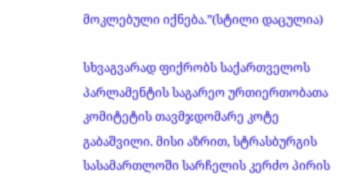მოკლებული იქნება.”(სტილი დაცულია)

სხვაგვარად ფიქრობს საქართველოს პარლამენტის საგარეო ურთიერთობათა კომიტეტის თავმჯდომარე კოტე გაბაშვილი. მისი აზრით, სტრასბურგის სასამართლოში სარჩელის კერძო პირის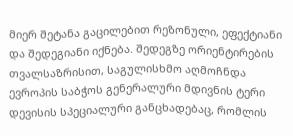მიერ შეტანა გაცილებით რეზონული, ეფექტიანი და შედეგიანი იქნება. შედეგზე ორიენტირების თვალსაზრისით, საგულისხმო აღმოჩნდა ევროპის საბჭოს გენერალური მდივნის ტერი დევისის სპეციალური განცხადებაც, რომლის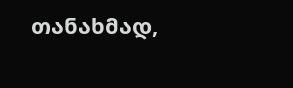თანახმად,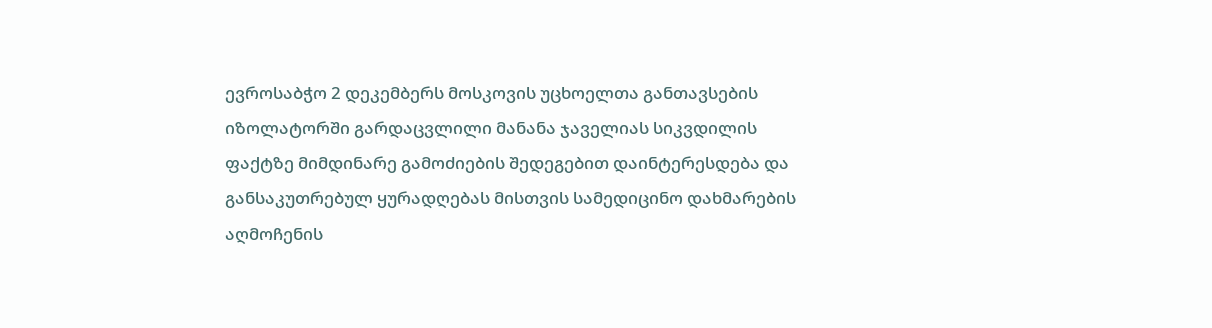ევროსაბჭო 2 დეკემბერს მოსკოვის უცხოელთა განთავსების იზოლატორში გარდაცვლილი მანანა ჯაველიას სიკვდილის ფაქტზე მიმდინარე გამოძიების შედეგებით დაინტერესდება და განსაკუთრებულ ყურადღებას მისთვის სამედიცინო დახმარების აღმოჩენის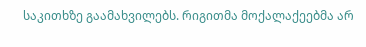საკითხზე გაამახვილებს. რიგითმა მოქალაქეებმა არ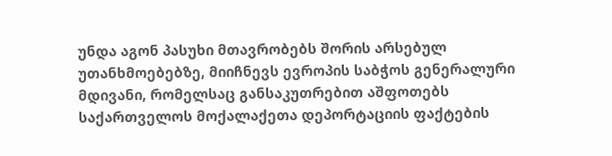უნდა აგონ პასუხი მთავრობებს შორის არსებულ უთანხმოებებზე, მიიჩნევს ევროპის საბჭოს გენერალური მდივანი, რომელსაც განსაკუთრებით აშფოთებს საქართველოს მოქალაქეთა დეპორტაციის ფაქტების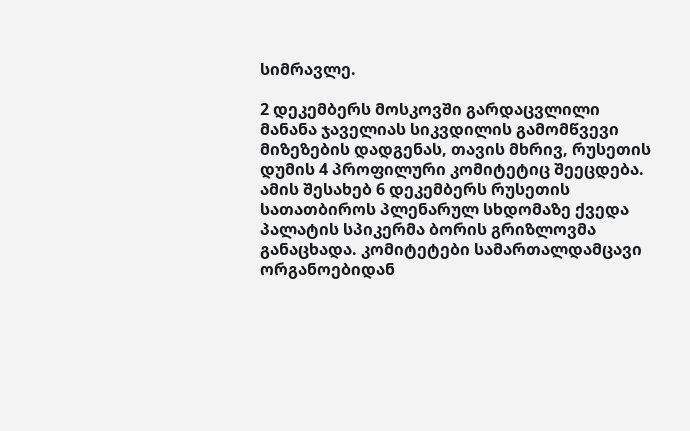სიმრავლე.

2 დეკემბერს მოსკოვში გარდაცვლილი მანანა ჯაველიას სიკვდილის გამომწვევი მიზეზების დადგენას, თავის მხრივ, რუსეთის დუმის 4 პროფილური კომიტეტიც შეეცდება. ამის შესახებ 6 დეკემბერს რუსეთის სათათბიროს პლენარულ სხდომაზე ქვედა პალატის სპიკერმა ბორის გრიზლოვმა განაცხადა. კომიტეტები სამართალდამცავი ორგანოებიდან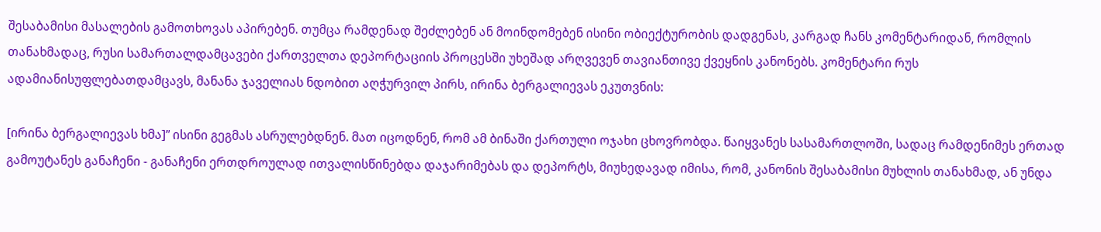შესაბამისი მასალების გამოთხოვას აპირებენ. თუმცა რამდენად შეძლებენ ან მოინდომებენ ისინი ობიექტურობის დადგენას, კარგად ჩანს კომენტარიდან, რომლის თანახმადაც, რუსი სამართალდამცავები ქართველთა დეპორტაციის პროცესში უხეშად არღვევენ თავიანთივე ქვეყნის კანონებს. კომენტარი რუს ადამიანისუფლებათდამცავს, მანანა ჯაველიას ნდობით აღჭურვილ პირს, ირინა ბერგალიევას ეკუთვნის:

[ირინა ბერგალიევას ხმა]” ისინი გეგმას ასრულებდნენ. მათ იცოდნენ, რომ ამ ბინაში ქართული ოჯახი ცხოვრობდა. წაიყვანეს სასამართლოში, სადაც რამდენიმეს ერთად გამოუტანეს განაჩენი - განაჩენი ერთდროულად ითვალისწინებდა დაჯარიმებას და დეპორტს, მიუხედავად იმისა, რომ, კანონის შესაბამისი მუხლის თანახმად, ან უნდა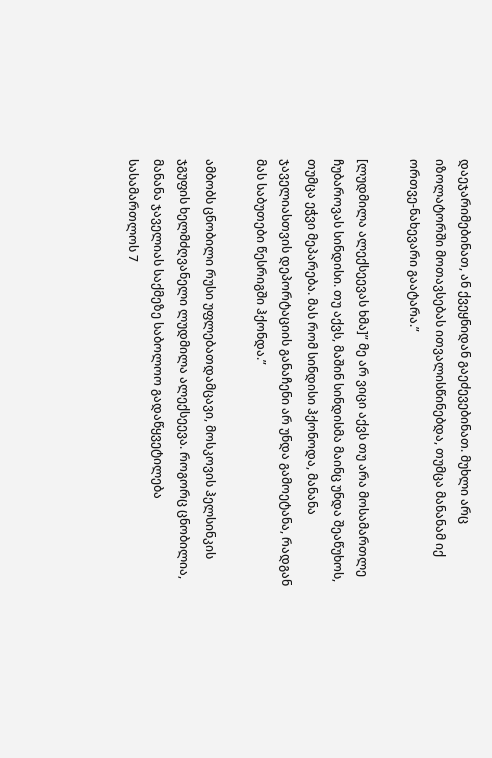დაეჯარიმებინათ, ან ქვეყნიდან გაეძევებინათ. მუხლი არც იზოლატორში მოთავსებას ითვალისწინებდა, თუმცა მანანამ იქ ორთვე-ნახევარი გაატარა.”

[ლუდმილა ალექსეევას ხმა]” მე არ ვიცი აქვს თუ არა მოსამართლე ჩუბაროვას სინდისი. თუ აქვს, მაშინ სინდისმა მაინც უნდა შეაწუხოს, თუმცა ეჭვი მეპარება. მას რომ სინდისი ჰქონოდა, მანანა ჯაველიასთვის დეპორტაციის განაჩენი არ უნდა გამოეტანა, რადგან მას საბუთები წესრიგში ჰქონდა.”

ამბობს ცნობილი რუსი უფლებათდამცავი, მოსკოვის ჰელსინკის ჯგუფის ხელმძღვანელი ლუდმილა ალექსეევა. როგორც ცნობილია, მანანა ჯაველიას საქმეზე საბოლოო გადაწყვეტილება სასამართლოს 7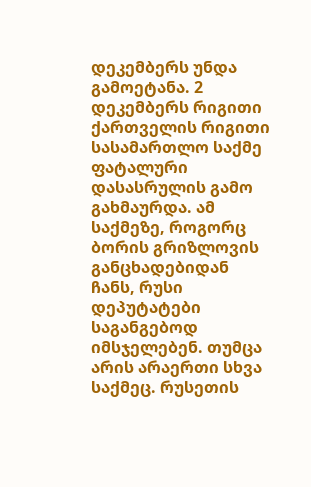დეკემბერს უნდა გამოეტანა. 2 დეკემბერს რიგითი ქართველის რიგითი სასამართლო საქმე ფატალური დასასრულის გამო გახმაურდა. ამ საქმეზე, როგორც ბორის გრიზლოვის განცხადებიდან ჩანს, რუსი დეპუტატები საგანგებოდ იმსჯელებენ. თუმცა არის არაერთი სხვა საქმეც. რუსეთის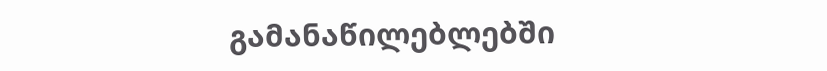გამანაწილებლებში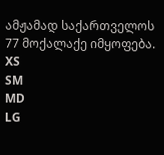ამჟამად საქართველოს 77 მოქალაქე იმყოფება.
XS
SM
MD
LG